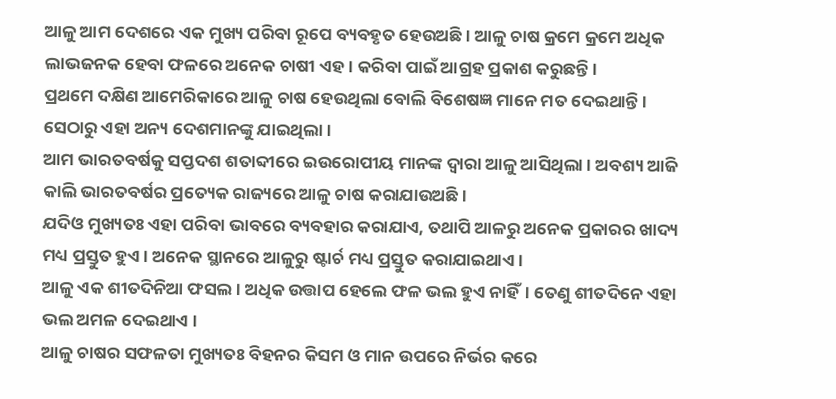ଆଳୁ ଆମ ଦେଶରେ ଏକ ମୁଖ୍ୟ ପରିବା ରୂପେ ବ୍ୟବହୃତ ହେଉଅଛି । ଆଳୁ ଚାଷ କ୍ରମେ କ୍ରମେ ଅଧିକ ଲାଭଜନକ ହେବା ଫଳରେ ଅନେକ ଚାଷୀ ଏହ। କରିବା ପାଇଁ ଆଗ୍ରହ ପ୍ରକାଶ କରୁଛନ୍ତି ।
ପ୍ରଥମେ ଦକ୍ଷିଣ ଆମେରିକାରେ ଆଳୁ ଚାଷ ହେଉଥିଲା ବୋଲି ବିଶେଷଜ୍ଞ ମାନେ ମତ ଦେଇଥାନ୍ତି । ସେଠାରୁ ଏହା ଅନ୍ୟ ଦେଶମାନଙ୍କୁ ଯାଇଥିଲା ।
ଆମ ଭାରତବର୍ଷକୁ ସପ୍ତଦଶ ଶତାବ୍ଦୀରେ ଇଉରୋପୀୟ ମାନଙ୍କ ଦ୍ଵାରା ଆଳୁ ଆସିଥିଲା । ଅବଶ୍ୟ ଆଜି କାଲି ଭାରତବର୍ଷର ପ୍ରତ୍ୟେକ ରାଜ୍ୟରେ ଆଳୁ ଚାଷ କରାଯାଉଅଛି ।
ଯଦିଓ ମୁଖ୍ୟତଃ ଏହା ପରିବା ଭାବରେ ବ୍ୟବହାର କରାଯାଏ, ତଥାପି ଆଳରୁ ଅନେକ ପ୍ରକାରର ଖାଦ୍ୟ ମଧ୍ୟ ପ୍ରସ୍ତୁତ ହୁଏ । ଅନେକ ସ୍ଥାନରେ ଆଳୁରୁ ଷ୍ଟାର୍ଚ ମଧ୍ୟ ପ୍ରସ୍ତୁତ କରାଯାଇଥାଏ ।
ଆଳୁ ଏକ ଶୀତଦିନିଆ ଫସଲ । ଅଧିକ ଉତ୍ତାପ ହେଲେ ଫଳ ଭଲ ହୁଏ ନାହିଁ। ତେଣୁ ଶୀତଦିନେ ଏହା ଭଲ ଅମଳ ଦେଇଥାଏ ।
ଆଳୁ ଚାଷର ସଫଳତା ମୁଖ୍ୟତଃ ବିହନର କିସମ ଓ ମାନ ଉପରେ ନିର୍ଭର କରେ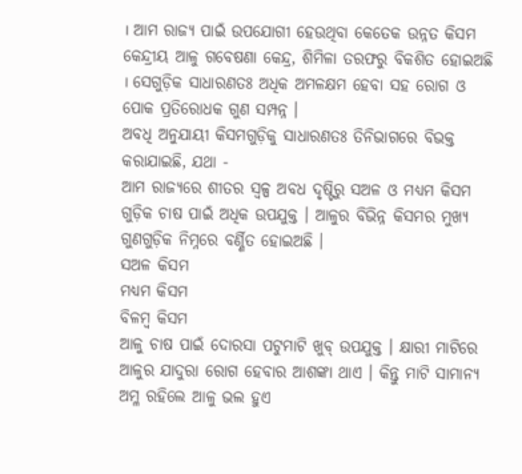। ଆମ ରାଜ୍ୟ ପାଇଁ ଉପଯୋଗୀ ହେଉଥିବା କେତେକ ଉନ୍ନତ କିସମ କେନ୍ଦ୍ରୀୟ ଆଳୁ ଗବେଷଣା କେନ୍ଦ୍ର, ଶିମିଳା ତରଫରୁ ବିକଶିତ ହୋଇଅଛି । ସେଗୁଡ଼ିକ ସାଧାରଣତଃ ଅଧିକ ଅମଳକ୍ଷମ ହେବା ସହ ରୋଗ ଓ ପୋକ ପ୍ରତିରୋଧକ ଗୁଣ ସମ୍ପନ୍ନ ।
ଅବଧି ଅନୁଯାୟୀ କିସମଗୁଡ଼ିକୁ ସାଧାରଣତଃ ତିନିଭାଗରେ ବିଭକ୍ତ କରାଯାଇଛି, ଯଥା -
ଆମ ରାଜ୍ୟରେ ଶୀତର ସ୍ୱଳ୍ପ ଅବଧ ଦୃଷ୍ଟିରୁ ସଅଳ ଓ ମଧ୍ୟମ କିସମ ଗୁଡ଼ିକ ଚାଷ ପାଇଁ ଅଧିକ ଉପଯୁକ୍ତ । ଆଳୁର ବିଭିନ୍ନ କିସମର ମୁଖ୍ୟ ଗୁଣଗୁଡ଼ିକ ନିମ୍ନରେ ବର୍ଣ୍ଣିତ ହୋଇଅଛି ।
ସଅଳ କିସମ
ମଧ୍ୟମ କିସମ
ବିଳମ୍ବ କିସମ
ଆଳୁ ଚାଷ ପାଇଁ ଦୋରସା ପଟୁମାଟି ଖୁବ୍ ଉପଯୁକ୍ତ । କ୍ଷାରୀ ମାଟିରେ ଆଳୁର ଯାଦୁରା ରୋଗ ହେବାର ଆଶଙ୍କା ଥାଏ । କିନ୍ତୁ ମାଟି ସାମାନ୍ୟ ଅମ୍ଳ ରହିଲେ ଆଳୁ ଭଲ ହୁଏ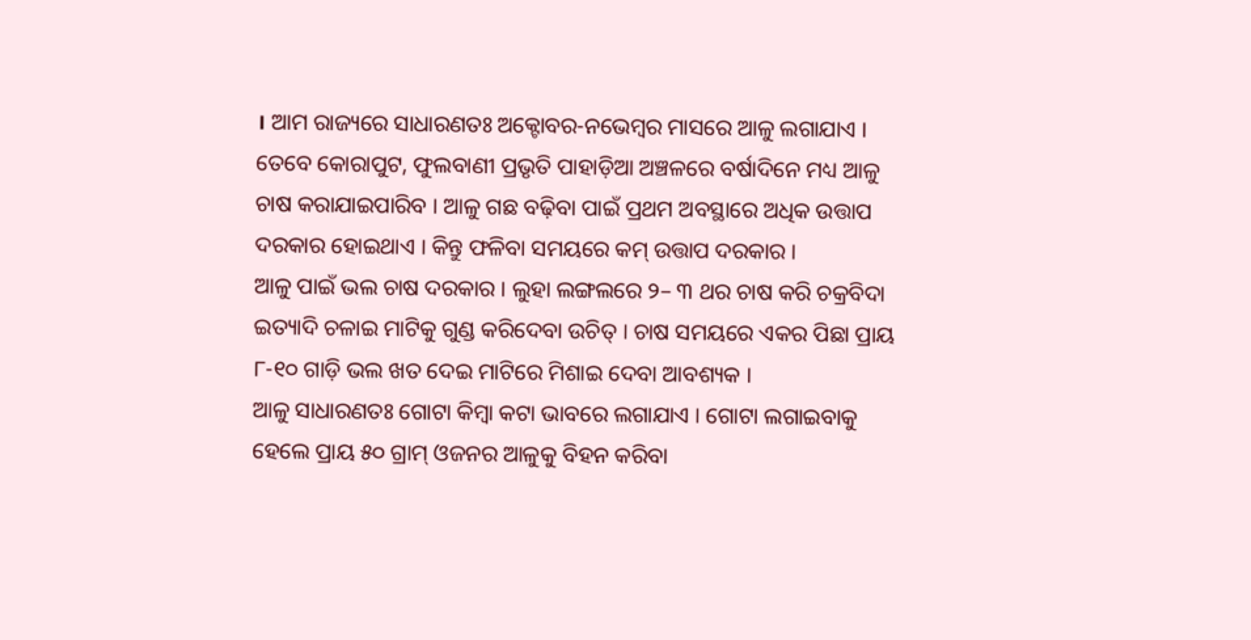। ଆମ ରାଜ୍ୟରେ ସାଧାରଣତଃ ଅକ୍ଟୋବର-ନଭେମ୍ବର ମାସରେ ଆଳୁ ଲଗାଯାଏ । ତେବେ କୋରାପୁଟ, ଫୁଲବାଣୀ ପ୍ରଭୃତି ପାହାଡ଼ିଆ ଅଞ୍ଚଳରେ ବର୍ଷାଦିନେ ମଧ୍ୟ ଆଳୁ ଚାଷ କରାଯାଇପାରିବ । ଆଳୁ ଗଛ ବଢ଼ିବା ପାଇଁ ପ୍ରଥମ ଅବସ୍ଥାରେ ଅଧିକ ଉତ୍ତାପ ଦରକାର ହୋଇଥାଏ । କିନ୍ତୁ ଫଳିବା ସମୟରେ କମ୍ ଉତ୍ତାପ ଦରକାର ।
ଆଳୁ ପାଇଁ ଭଲ ଚାଷ ଦରକାର । ଲୁହା ଲଙ୍ଗଲରେ ୨– ୩ ଥର ଚାଷ କରି ଚକ୍ରବିଦା ଇତ୍ୟାଦି ଚଳାଇ ମାଟିକୁ ଗୁଣ୍ଡ କରିଦେବା ଉଚିତ୍ । ଚାଷ ସମୟରେ ଏକର ପିଛା ପ୍ରାୟ ୮-୧୦ ଗାଡ଼ି ଭଲ ଖତ ଦେଇ ମାଟିରେ ମିଶାଇ ଦେବା ଆବଶ୍ୟକ ।
ଆଳୁ ସାଧାରଣତଃ ଗୋଟା କିମ୍ବା କଟା ଭାବରେ ଲଗାଯାଏ । ଗୋଟା ଲଗାଇବାକୁ ହେଲେ ପ୍ରାୟ ୫୦ ଗ୍ରାମ୍ ଓଜନର ଆଳୁକୁ ବିହନ କରିବା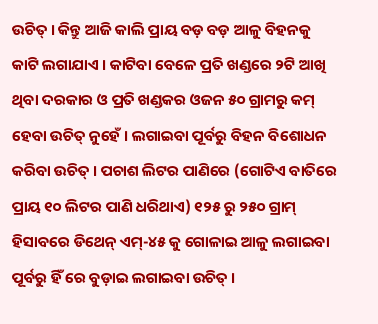ଉଚିତ୍ । କିନ୍ତୁ ଆଜି କାଲି ପ୍ରାୟ ବଡ଼ ବଡ଼ ଆଳୁ ବିହନକୁ କାଟି ଲଗାଯାଏ । କାଟିବା ବେଳେ ପ୍ରତି ଖଣ୍ଡରେ ୨ଟି ଆଖି ଥିବା ଦରକାର ଓ ପ୍ରତି ଖଣ୍ଡକର ଓଜନ ୫୦ ଗ୍ରାମରୁ କମ୍ ହେବା ଉଚିତ୍ ନୁହେଁ । ଲଗାଇବା ପୂର୍ବରୁ ବିହନ ବିଶୋଧନ କରିବା ଉଚିତ୍ । ପଚାଶ ଲିଟର ପାଣିରେ (ଗୋଟିଏ ବାତିରେ ପ୍ରାୟ ୧୦ ଲିଟର ପାଣି ଧରିଥାଏ) ୧୨୫ ରୁ ୨୫୦ ଗ୍ରାମ୍ ହିସାବରେ ଡିଥେନ୍ ଏମ୍-୪୫ କୁ ଗୋଳାଇ ଆଳୁ ଲଗାଇବା ପୂର୍ବରୁ ହିଁ ରେ ବୁଡ଼ାଇ ଲଗାଇବା ଉଚିତ୍ ।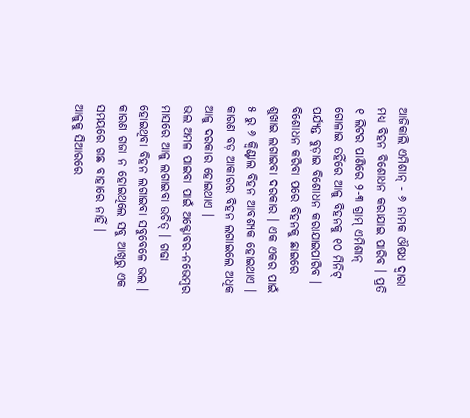ଆଜିକାଲି ଏମିଶାନ୍ - ୬ ନାମକ ଔଷଧ ଦ୍ଵାରା ମଧ୍ୟ ବିହନ ବିଶୋଧନ କରାଯାଇ ପାରିବ । ପ୍ରତି ୧ ଲିଟର ପାଣିରେ ୨-୩ ଗ୍ରାମ୍ ଏମିଶାନ୍ ଗୋଳାଇ ତହିଁରେ ଆଳୁ ବିହନକୁ ୧୦ ମିନିଟ୍ ପର୍ଯ୍ୟନ୍ତ ବୁଡ଼ାଇ ବିଶୋଧନ କରାଯାଇପାରିବ ।
ବିଶୋଧନ କରିବା ପରେ ବିହନକୁ ଛାଇରେ ଶୁଖାଇ ଲଗାଇବା ଦରକାର । ଏକ ଏକର ପାଇଁ ୫ ରୁ ୬ କ୍ଵିଣ୍ଟାଲ ବିହନ ଆବଶ୍ୟକ ହୋଇଥାଏ । କାରଣ ବଡ଼ ଆକାରର ବିହନ ଲଗାଇଲେ ଅଧିକ ଆଳୁ ଦରକାର ହୋଇଥାଏ ।
ଭଲ ଅମଳ ପାଇବା ପାଇଁ ଅକ୍ଟୋବର-ନଭେମ୍ବର ମାସରେ ଆଳୁ ଲଗାଇବା ଉଚିତ୍ । ଗଢା ହୋଇଥିବା ବିହନ ଲଗାଇବା ସବୁବେଳେ ଭଲ । କାରଣ ଗଜା ନ ହୋଇଥିଲେ ସବୁ ଆଖିରୁ ଏକ ସମୟରେ ଗଛ ବାହାରେ ନାହିଁ ।
ଆଳୁକୁ ସିଆରରେ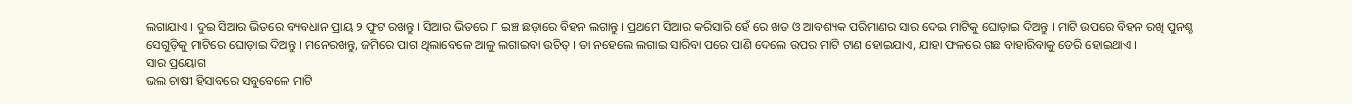ଲଗାଯାଏ । ଦୁଇ ସିଆର ଭିତରେ ବ୍ୟବଧାନ ପ୍ରାୟ ୨ ଫୁଟ ରଖନ୍ତୁ । ସିଆର ଭିତରେ ୮ ଇଞ୍ଚ ଛଡ଼ାରେ ବିହନ ଲଗାନ୍ତୁ । ପ୍ରଥମେ ସିଆର କରିସାରି ହେଁ ରେ ଖତ ଓ ଆବଶ୍ୟକ ପରିମାଣର ସାର ଦେଇ ମାଟିକୁ ଘୋଡ଼ାଇ ଦିଅନ୍ତୁ । ମାଟି ଉପରେ ବିହନ ରଖି ପୁନଶ୍ଚ ସେଗୁଡ଼ିକୁ ମାଟିରେ ଘୋଡ଼ାଇ ଦିଅନ୍ତୁ । ମନେରଖନ୍ତୁ, ଜମିରେ ପାଗ ଥିଲାବେଳେ ଆଳୁ ଲଗାଇବା ଉଚିତ୍ । ତା ନହେଲେ ଲଗାଇ ସାରିବା ପରେ ପାଣି ଦେଲେ ଉପର ମାଟି ଟାଣ ହୋଇଯାଏ, ଯାହା ଫଳରେ ଗଛ ବାହାରିବାକୁ ଡେରି ହୋଇଥାଏ ।
ସାର ପ୍ରୟୋଗ
ଭଲ ଚାଷୀ ହିସାବରେ ସବୁବେଳେ ମାଟି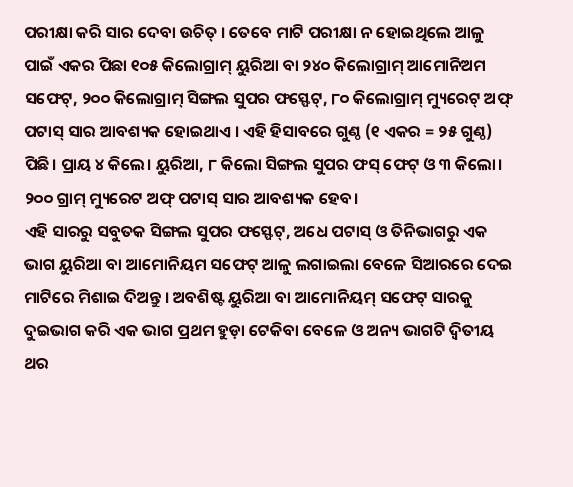ପରୀକ୍ଷା କରି ସାର ଦେବା ଉଚିତ୍ । ତେବେ ମାଟି ପରୀକ୍ଷା ନ ହୋଇଥିଲେ ଆଳୁ ପାଇଁ ଏକର ପିଛା ୧୦୫ କିଲୋଗ୍ରାମ୍ ୟୁରିଆ ବା ୨୪୦ କିଲୋଗ୍ରାମ୍ ଆମୋନିଅମ ସଫେଟ୍, ୨୦୦ କିଲୋଗ୍ରାମ୍ ସିଙ୍ଗଲ ସୁପର ଫସ୍ଫେଟ୍, ୮୦ କିଲୋଗ୍ରାମ୍ ମ୍ୟୁରେଟ୍ ଅଫ୍ ପଟାସ୍ ସାର ଆବଶ୍ୟକ ହୋଇଥାଏ । ଏହି ହିସାବରେ ଗୁଣ୍ଠ (୧ ଏକର = ୨୫ ଗୁଣ୍ଠ) ପିଛି। ପ୍ରାୟ ୪ କିଲେ। ୟୁରିଆ, ୮ କିଲୋ ସିଙ୍ଗଲ ସୁପର ଫସ୍ ଫେଟ୍ ଓ ୩ କିଲୋ। ୨୦୦ ଗ୍ରାମ୍ ମ୍ୟୁରେଟ ଅଫ୍ ପଟାସ୍ ସାର ଆବଶ୍ୟକ ହେବ।
ଏହି ସାରରୁ ସବୁତକ ସିଙ୍ଗଲ ସୁପର ଫସ୍ଫେଟ୍, ଅଧେ ପଟାସ୍ ଓ ତିନିଭାଗରୁ ଏକ ଭାଗ ୟୁରିଆ ବା ଆମୋନିୟମ ସଫେଟ୍ ଆଳୁ ଲଗାଇଲା ବେଳେ ସିଆରରେ ଦେଇ ମାଟିରେ ମିଶାଇ ଦିଅନ୍ତୁ । ଅବଶିଷ୍ଟ ୟୁରିଆ ବା ଆମୋନିୟମ୍ ସଫେଟ୍ ସାରକୁ ଦୁଇଭାଗ କରି ଏକ ଭାଗ ପ୍ରଥମ ହୁଡ଼ା ଟେକିବା ବେଳେ ଓ ଅନ୍ୟ ଭାଗଟି ଦ୍ଵିତୀୟ ଥର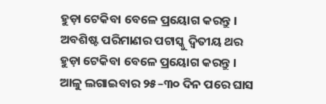ହୁଡ଼ା ଟେକିବା ବେଳେ ପ୍ରୟୋଗ କରନ୍ତୁ । ଅବଶିଷ୍ଟ ପରିମାଣର ପଟାସ୍କୁ ଦ୍ଵିତୀୟ ଥର ହୁଡ଼ା ଟେକିବା ବେଳେ ପ୍ରୟୋଗ କରନ୍ତୁ ।
ଆଳୁ ଲଗାଇବାର ୨୫–୩୦ ଦିନ ପରେ ଘାସ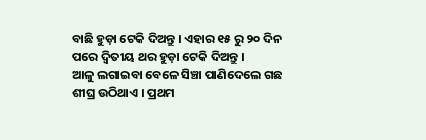ବାଛି ହୁଡ଼ା ଟେକି ଦିଅନ୍ତୁ । ଏହାର ୧୫ ରୁ ୨୦ ଦିନ ପରେ ଦ୍ଵିତୀୟ ଥର ହୁଡ଼ା ଟେକି ଦିଅନ୍ତୁ ।
ଆଳୁ ଲଗାଇବା ବେଳେ ସିଞ୍ଚା ପାଣିଦେଲେ ଗଛ ଶୀଘ୍ର ଉଠିଥାଏ । ପ୍ରଥମ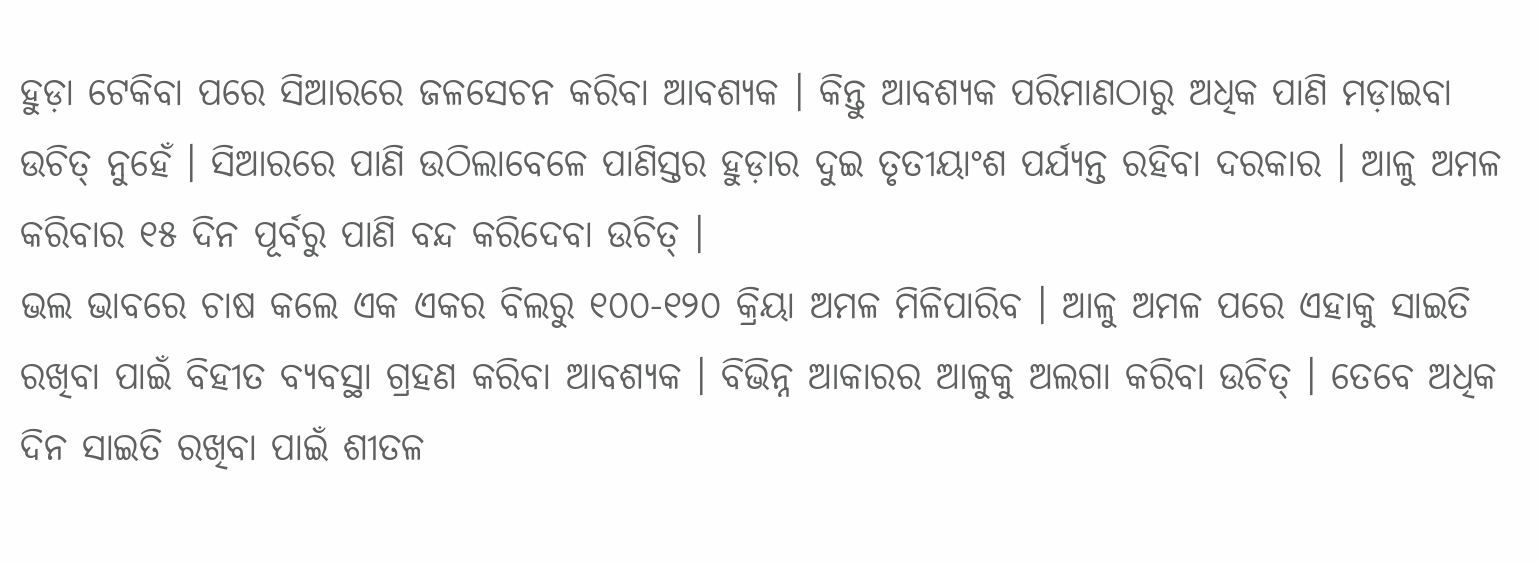ହୁଡ଼ା ଟେକିବା ପରେ ସିଆରରେ ଜଳସେଚନ କରିବା ଆବଶ୍ୟକ । କିନ୍ତୁ ଆବଶ୍ୟକ ପରିମାଣଠାରୁ ଅଧିକ ପାଣି ମଡ଼ାଇବା ଉଚିତ୍ ନୁହେଁ । ସିଆରରେ ପାଣି ଉଠିଲାବେଳେ ପାଣିସ୍ତର ହୁଡ଼ାର ଦୁଇ ତୃତୀୟାଂଶ ପର୍ଯ୍ୟନ୍ତ ରହିବା ଦରକାର । ଆଳୁ ଅମଳ କରିବାର ୧୫ ଦିନ ପୂର୍ବରୁ ପାଣି ବନ୍ଦ କରିଦେବା ଉଚିତ୍ ।
ଭଲ ଭାବରେ ଚାଷ କଲେ ଏକ ଏକର ବିଲରୁ ୧୦୦-୧୨୦ କ୍ରିୟା ଅମଳ ମିଳିପାରିବ । ଆଳୁ ଅମଳ ପରେ ଏହାକୁ ସାଇତି ରଖିବା ପାଇଁ ବିହୀତ ବ୍ୟବସ୍ଥା ଗ୍ରହଣ କରିବା ଆବଶ୍ୟକ । ବିଭିନ୍ନ ଆକାରର ଆଳୁକୁ ଅଲଗା କରିବା ଉଚିତ୍ । ତେବେ ଅଧିକ ଦିନ ସାଇତି ରଖିବା ପାଇଁ ଶୀତଳ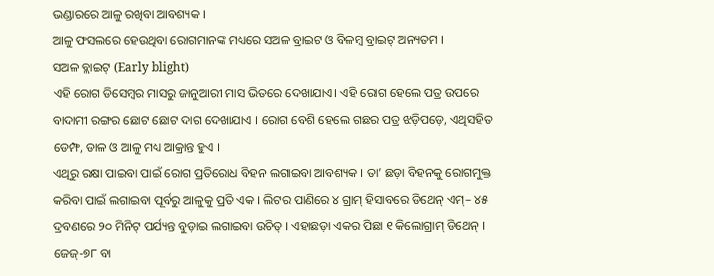ଭଣ୍ଡାରରେ ଆଳୁ ରଖିବା ଆବଶ୍ୟକ ।
ଆଳୁ ଫସଲରେ ହେଉଥିବା ରୋଗମାନଙ୍କ ମଧ୍ୟରେ ସଅଳ ବ୍ରାଇଟ ଓ ବିଳମ୍ବ ବ୍ରାଇଟ୍ ଅନ୍ୟତମ ।
ସଅଳ ବ୍ଲାଇଟ୍ (Early blight)
ଏହି ରୋଗ ଡିସେମ୍ବର ମାସରୁ ଜାନୁଆରୀ ମାସ ଭିତରେ ଦେଖାଯାଏ। ଏହି ରୋଗ ହେଲେ ପତ୍ର ଉପରେ ବାଦାମୀ ରଙ୍ଗର ଛୋଟ ଛୋଟ ଦାଗ ଦେଖାଯାଏ । ରୋଗ ବେଶି ହେଲେ ଗଛର ପତ୍ର ଝଡ଼ିପଡ଼େ, ଏଥିସହିତ ଡେମ୍ଫ, ଡାଳ ଓ ଆଳୁ ମଧ୍ୟ ଆକ୍ରାନ୍ତ ହୁଏ ।
ଏଥିରୁ ରକ୍ଷା ପାଇବା ପାଇଁ ରୋଗ ପ୍ରତିରୋଧ ବିହନ ଲଗାଇବା ଆବଶ୍ୟକ । ତା’ ଛଡ଼ା ବିହନକୁ ରୋଗମୁକ୍ତ କରିବା ପାଇଁ ଲଗାଇବା ପୂର୍ବରୁ ଆଳୁକୁ ପ୍ରତି ଏକ । ଲିଟର ପାଣିରେ ୪ ଗ୍ରାମ୍ ହିସାବରେ ଡିଥେନ୍ ଏମ୍– ୪୫ ଦ୍ରବଣରେ ୨୦ ମିନିଟ୍ ପର୍ଯ୍ୟନ୍ତ ବୁଡ଼ାଇ ଲଗାଇବା ଉଚିତ୍ । ଏହାଛଡ଼ା ଏକର ପିଛା ୧ କିଲୋଗ୍ରାମ୍ ଡିଥେନ୍ । ଜେଜ୍-୭୮ ବା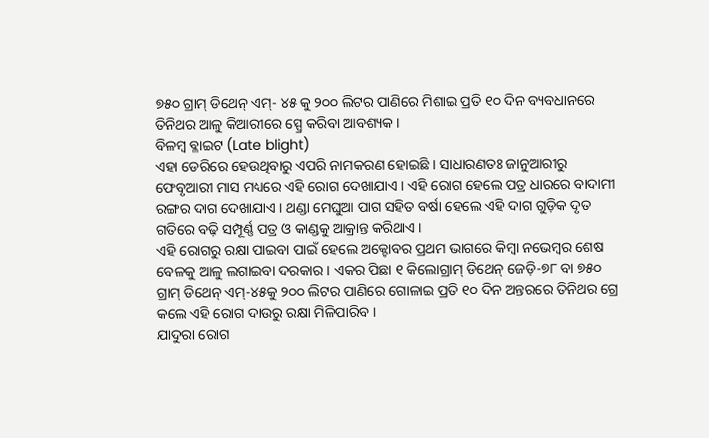୭୫୦ ଗ୍ରାମ୍ ଡିଥେନ୍ ଏମ୍- ୪୫ କୁ ୨୦୦ ଲିଟର ପାଣିରେ ମିଶାଇ ପ୍ରତି ୧୦ ଦିନ ବ୍ୟବଧାନରେ ତିନିଥର ଆଳୁ କିଆରୀରେ ସ୍ପ୍ରେ କରିବା ଆବଶ୍ୟକ ।
ବିଳମ୍ବ ବ୍ଳାଇଟ (Late blight)
ଏହା ଡେରିରେ ହେଉଥିବାରୁ ଏପରି ନାମକରଣ ହୋଇଛି । ସାଧାରଣତଃ ଜାନୁଆରୀରୁ ଫେବୃଆରୀ ମାସ ମଧ୍ୟରେ ଏହି ରୋଗ ଦେଖାଯାଏ । ଏହି ରୋଗ ହେଲେ ପତ୍ର ଧାରରେ ବାଦାମୀ ରଙ୍ଗର ଦାଗ ଦେଖାଯାଏ । ଥଣ୍ଡା ମେଘୁଆ ପାଗ ସହିତ ବର୍ଷା ହେଲେ ଏହି ଦାଗ ଗୁଡ଼ିକ ଦୃତ ଗତିରେ ବଢ଼ି ସମ୍ପୂର୍ଣ୍ଣ ପତ୍ର ଓ କାଣ୍ଡକୁ ଆକ୍ରାନ୍ତ କରିଥାଏ ।
ଏହି ରୋଗରୁ ରକ୍ଷା ପାଇବା ପାଇଁ ହେଲେ ଅକ୍ଟୋବର ପ୍ରଥମ ଭାଗରେ କିମ୍ବା ନଭେମ୍ବର ଶେଷ ବେଳକୁ ଆଳୁ ଲଗାଇବା ଦରକାର । ଏକର ପିଛା ୧ କିଲୋଗ୍ରାମ୍ ଡିଥେନ୍ ଜେଡ଼ି-୭୮ ବା ୭୫୦ ଗ୍ରାମ୍ ଡିଥେନ୍ ଏମ୍-୪୫କୁ ୨୦୦ ଲିଟର ପାଣିରେ ଗୋଳାଇ ପ୍ରତି ୧୦ ଦିନ ଅନ୍ତରରେ ତିନିଥର ଗ୍ରେ କଲେ ଏହି ରୋଗ ଦାଉରୁ ରକ୍ଷା ମିଳିପାରିବ ।
ଯାଦୁରା ରୋଗ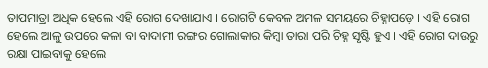ତାପମାତ୍ରା ଅଧିକ ହେଲେ ଏହି ରୋଗ ଦେଖାଯାଏ । ରୋଗଟି କେବଳ ଅମଳ ସମୟରେ ଚିହ୍ନାପଡ଼େ । ଏହି ରୋଗ ହେଲେ ଆଳୁ ଉପରେ କଳା ବା ବାଦାମୀ ରଙ୍ଗର ଗୋଲାକାର କିମ୍ବା ତାରା ପରି ଚିହ୍ନ ସୃଷ୍ଟି ହୁଏ । ଏହି ରୋଗ ଦାଉରୁ ରକ୍ଷା ପାଇବାକୁ ହେଲେ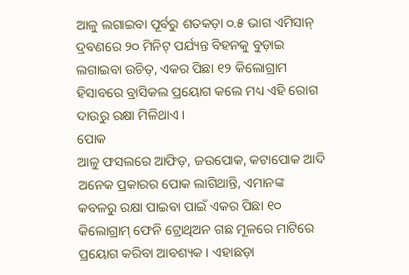ଆଳୁ ଲଗାଇବା ପୂର୍ବରୁ ଶତକଡ଼ା ୦.୫ ଭାଗ ଏମିସାନ୍ ଦ୍ରବଣରେ ୨୦ ମିନିଟ୍ ପର୍ଯ୍ୟନ୍ତ ବିହନକୁ ବୁଡ଼ାଇ ଲଗାଇବା ଉଚିତ୍, ଏକର ପିଛା ୧୨ କିଲୋଗ୍ରାମ ହିସାବରେ ବ୍ରାସିକଲ ପ୍ରୟୋଗ କଲେ ମଧ୍ୟ ଏହି ରୋଗ ଦାଉରୁ ରକ୍ଷା ମିଳିଥାଏ ।
ପୋକ
ଆଳୁ ଫସଲରେ ଆଫିଡ଼, ଜଉପୋକ, କଟାପୋକ ଆଦି ଅନେକ ପ୍ରକାରର ପୋକ ଲାଗିଥାନ୍ତି, ଏମାନଙ୍କ କବଳରୁ ରକ୍ଷା ପାଇବା ପାଇଁ ଏକର ପିଛା ୧୦ କିଲୋଗ୍ରାମ୍ ଫେନି ଟ୍ରୋଥିଅନ ଗଛ ମୂଳରେ ମାଟିରେ ପ୍ରୟୋଗ କରିବା ଆବଶ୍ୟକ । ଏହାଛଡ଼ା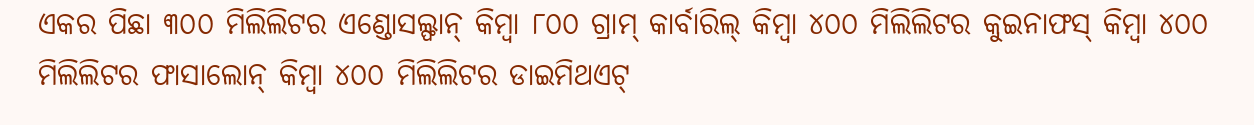ଏକର ପିଛା ୩୦୦ ମିଲିଲିଟର ଏଣ୍ଡୋସଲ୍ଫାନ୍ କିମ୍ବା ୮୦୦ ଗ୍ରାମ୍ କାର୍ବାରିଲ୍ କିମ୍ବା ୪୦୦ ମିଲିଲିଟର କୁଇନାଫସ୍ କିମ୍ବା ୪୦୦ ମିଲିଲିଟର ଫାସାଲୋନ୍ କିମ୍ବା ୪୦୦ ମିଲିଲିଟର ଡାଇମିଥଏଟ୍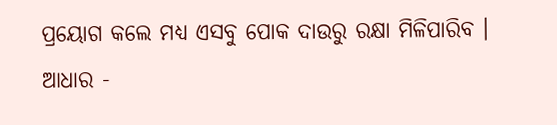ପ୍ରୟୋଗ କଲେ ମଧ୍ୟ ଏସବୁ ପୋକ ଦାଉରୁ ରକ୍ଷା ମିଳିପାରିବ ।
ଆଧାର -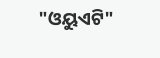"ଓୟୁଏଟି"